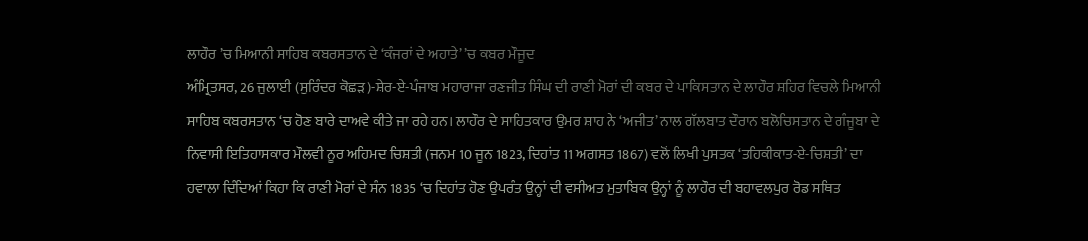ਲਾਹੌਰ ’ਚ ਮਿਆਨੀ ਸਾਹਿਬ ਕਬਰਸਤਾਨ ਦੇ ‘ਕੰਜਰਾਂ ਦੇ ਅਹਾਤੇ’ ’ਚ ਕਬਰ ਮੌਜੂਦ
ਅੰਮ੍ਰਿਤਸਰ, 26 ਜੁਲਾਈ (ਸੁਰਿੰਦਰ ਕੋਛੜ)-ਸ਼ੇਰ-ਏ-ਪੰਜਾਬ ਮਹਾਰਾਜਾ ਰਣਜੀਤ ਸਿੰਘ ਦੀ ਰਾਣੀ ਮੋਰਾਂ ਦੀ ਕਬਰ ਦੇ ਪਾਕਿਸਤਾਨ ਦੇ ਲਾਹੌਰ ਸ਼ਹਿਰ ਵਿਚਲੇ ਮਿਆਨੀ ਸਾਹਿਬ ਕਬਰਸਤਾਨ ‘ਚ ਹੋਣ ਬਾਰੇ ਦਾਅਵੇ ਕੀਤੇ ਜਾ ਰਹੇ ਹਨ। ਲਾਹੌਰ ਦੇ ਸਾਹਿਤਕਾਰ ਉਮਰ ਸ਼ਾਹ ਨੇ ‘ਅਜੀਤ’ ਨਾਲ ਗੱਲਬਾਤ ਦੌਰਾਨ ਬਲੋਚਿਸਤਾਨ ਦੇ ਗੰਜੂਬਾ ਦੇ ਨਿਵਾਸੀ ਇਤਿਹਾਸਕਾਰ ਮੌਲਵੀ ਨੂਰ ਅਹਿਮਦ ਚਿਸ਼ਤੀ (ਜਨਮ 10 ਜੂਨ 1823, ਦਿਹਾਂਤ 11 ਅਗਸਤ 1867) ਵਲੋਂ ਲਿਖੀ ਪੁਸਤਕ ‘ਤਹਿਕੀਕਾਤ-ਏ-ਚਿਸ਼ਤੀ’ ਦਾ ਹਵਾਲਾ ਦਿੰਦਿਆਂ ਕਿਹਾ ਕਿ ਰਾਣੀ ਮੋਰਾਂ ਦੇ ਸੰਨ 1835 ‘ਚ ਦਿਹਾਂਤ ਹੋਣ ਉਪਰੰਤ ਉਨ੍ਹਾਂ ਦੀ ਵਸੀਅਤ ਮੁਤਾਬਿਕ ਉਨ੍ਹਾਂ ਨੂੰ ਲਾਹੌਰ ਦੀ ਬਹਾਵਲਪੁਰ ਰੋਡ ਸਥਿਤ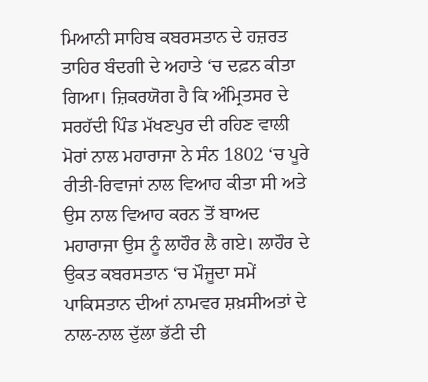ਮਿਆਨੀ ਸਾਹਿਬ ਕਬਰਸਤਾਨ ਦੇ ਹਜ਼ਰਤ ਤਾਹਿਰ ਬੰਦਗੀ ਦੇ ਅਹਾਤੇ ‘ਚ ਦਫ਼ਨ ਕੀਤਾ ਗਿਆ। ਜ਼ਿਕਰਯੋਗ ਹੈ ਕਿ ਅੰਮ੍ਰਿਤਸਰ ਦੇ ਸਰਹੱਦੀ ਪਿੰਡ ਮੱਖਣਪੁਰ ਦੀ ਰਹਿਣ ਵਾਲੀ ਮੋਰਾਂ ਨਾਲ ਮਹਾਰਾਜਾ ਨੇ ਸੰਨ 1802 ‘ਚ ਪੂਰੇ ਰੀਤੀ-ਰਿਵਾਜਾਂ ਨਾਲ ਵਿਆਹ ਕੀਤਾ ਸੀ ਅਤੇ ਉਸ ਨਾਲ ਵਿਆਹ ਕਰਨ ਤੋਂ ਬਾਅਦ ਮਹਾਰਾਜਾ ਉਸ ਨੂੰ ਲਾਹੌਰ ਲੈ ਗਏ। ਲਾਹੌਰ ਦੇ ਉਕਤ ਕਬਰਸਤਾਨ ‘ਚ ਮੌਜੂਦਾ ਸਮੇਂ ਪਾਕਿਸਤਾਨ ਦੀਆਂ ਨਾਮਵਰ ਸ਼ਖ਼ਸੀਅਤਾਂ ਦੇ ਨਾਲ-ਨਾਲ ਦੁੱਲਾ ਭੱਟੀ ਦੀ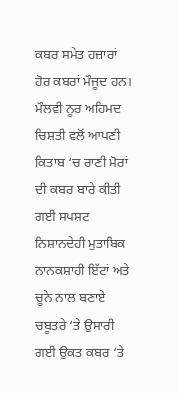ਕਬਰ ਸਮੇਤ ਹਜ਼ਾਰਾਂ ਹੋਰ ਕਬਰਾਂ ਮੌਜੂਦ ਹਨ। ਮੌਲਵੀ ਨੂਰ ਅਹਿਮਦ ਚਿਸ਼ਤੀ ਵਲੋਂ ਆਪਣੀ ਕਿਤਾਬ ‘ਚ ਰਾਣੀ ਮੋਰਾਂ ਦੀ ਕਬਰ ਬਾਰੇ ਕੀਤੀ ਗਈ ਸਪਸ਼ਟ ਨਿਸ਼ਾਨਦੇਹੀ ਮੁਤਾਬਿਕ ਨਾਨਕਸ਼ਾਹੀ ਇੱਟਾਂ ਅਤੇ ਚੂਨੇ ਨਾਲ ਬਣਾਏ ਚਬੂਤਰੇ ‘ਤੇ ਉਸਾਰੀ ਗਈ ਉਕਤ ਕਬਰ ‘ਤੇ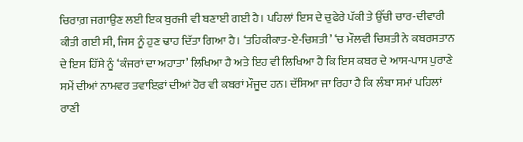ਚਿਰਾਗ਼ ਜਗਾਉਣ ਲਈ ਇਕ ਬੁਰਜੀ ਵੀ ਬਣਾਈ ਗਈ ਹੈ। ਪਹਿਲਾਂ ਇਸ ਦੇ ਚੁਫੇਰੇ ਪੱਕੀ ਤੇ ਉੱਚੀ ਚਾਰ-ਦੀਵਾਰੀ ਕੀਤੀ ਗਈ ਸੀ, ਜਿਸ ਨੂੰ ਹੁਣ ਢਾਹ ਦਿੱਤਾ ਗਿਆ ਹੈ। ‘ਤਹਿਕੀਕਾਤ-ਏ-ਚਿਸ਼ਤੀ’ ‘ਚ ਮੌਲਵੀ ਚਿਸ਼ਤੀ ਨੇ ਕਬਰਸਤਾਨ ਦੇ ਇਸ ਹਿੱਸੇ ਨੂੰ ‘ਕੰਜਰਾਂ ਦਾ ਅਹਾਤਾ’ ਲਿਖਿਆ ਹੈ ਅਤੇ ਇਹ ਵੀ ਲਿਖਿਆ ਹੈ ਕਿ ਇਸ ਕਬਰ ਦੇ ਆਸ-ਪਾਸ ਪੁਰਾਣੇ ਸਮੇਂ ਦੀਆਂ ਨਾਮਵਰ ਤਵਾਇਫ਼ਾਂ ਦੀਆਂ ਹੋਰ ਵੀ ਕਬਰਾਂ ਮੌਜੂਦ ਹਨ। ਦੱਸਿਆ ਜਾ ਰਿਹਾ ਹੈ ਕਿ ਲੰਬਾ ਸਮਾਂ ਪਹਿਲਾਂ ਰਾਣੀ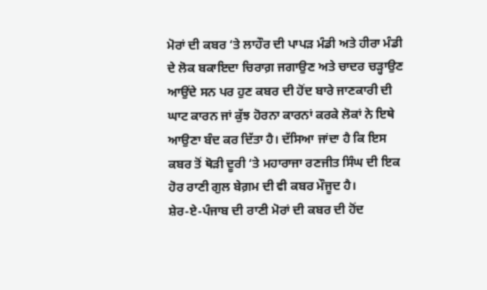ਮੋਰਾਂ ਦੀ ਕਬਰ ‘ਤੇ ਲਾਹੌਰ ਦੀ ਪਾਪੜ ਮੰਡੀ ਅਤੇ ਹੀਰਾ ਮੰਡੀ ਦੇ ਲੋਕ ਬਕਾਇਦਾ ਚਿਰਾਗ਼ ਜਗਾਉਣ ਅਤੇ ਚਾਦਰ ਚੜ੍ਹਾਉਣ ਆਉਂਦੇ ਸਨ ਪਰ ਹੁਣ ਕਬਰ ਦੀ ਹੋਂਦ ਬਾਰੇ ਜਾਣਕਾਰੀ ਦੀ ਘਾਟ ਕਾਰਨ ਜਾਂ ਕੁੱਝ ਹੋਰਨਾ ਕਾਰਨਾਂ ਕਰਕੇ ਲੋਕਾਂ ਨੇ ਇਥੇ ਆਉਣਾ ਬੰਦ ਕਰ ਦਿੱਤਾ ਹੈ। ਦੱਸਿਆ ਜਾਂਦਾ ਹੈ ਕਿ ਇਸ ਕਬਰ ਤੋਂ ਥੋੜੀ ਦੂਰੀ ‘ਤੇ ਮਹਾਰਾਜਾ ਰਣਜੀਤ ਸਿੰਘ ਦੀ ਇਕ ਹੋਰ ਰਾਣੀ ਗੁਲ ਬੇਗ਼ਮ ਦੀ ਵੀ ਕਬਰ ਮੌਜੂਦ ਹੈ।
ਸ਼ੇਰ-ਏ-ਪੰਜਾਬ ਦੀ ਰਾਣੀ ਮੋਰਾਂ ਦੀ ਕਬਰ ਦੀ ਹੋਂਦ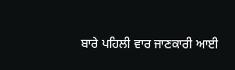ਬਾਰੇ ਪਹਿਲੀ ਵਾਰ ਜਾਣਕਾਰੀ ਆਈ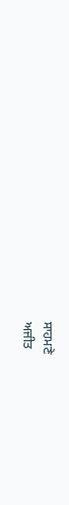ਸਾਹਮਣੇ
ਅਜੀਤ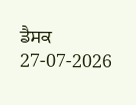ਡੈਸਕ
27-07-2026